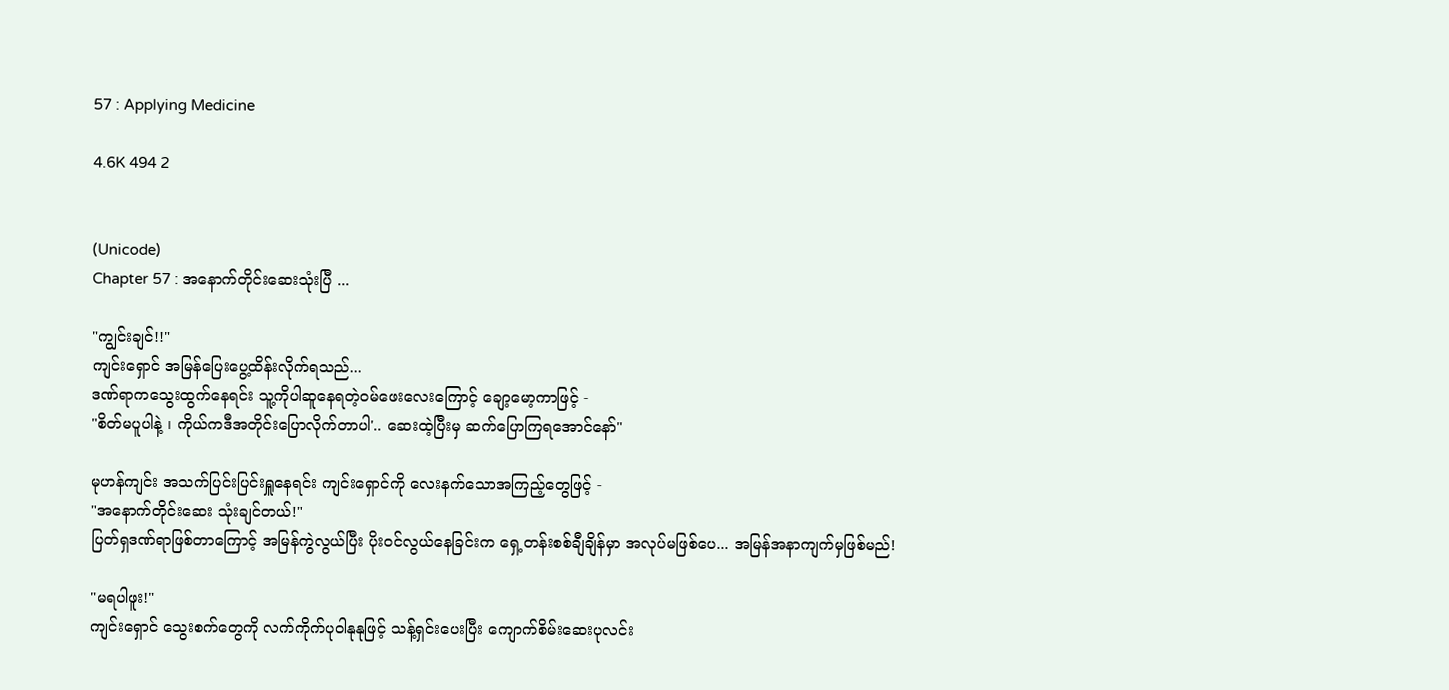57 : Applying Medicine

4.6K 494 2


(Unicode)
Chapter 57 : အနောက်တိုင်းဆေးသုံးပြီ ...

"ကျွင်းချင်!!"
ကျင်းရှောင် အမြန်ပြေးပွေ့ထိန်းလိုက်ရသည်...
ဒဏ်ရာကသွေးထွက်နေရင်း သူ့ကိုပါဆူနေရတဲ့ဝမ်ဖေးလေးကြောင့် ချော့မော့ကာဖြင့် -
"စိတ်မပူပါနဲ့ ၊ ကိုယ်ကဒီအတိုင်းပြောလိုက်တာပါ'.. ဆေးထဲ့ပြီးမှ ဆက်ပြောကြရအောင်နော်"

မုဟန်ကျင်း အသက်ပြင်းပြင်းရှူနေရင်း ကျင်းရှောင်ကို လေးနက်သောအကြည့်တွေဖြင့် -
"အနောက်တိုင်းဆေး သုံးချင်တယ်!"
ပြတ်ရှဒဏ်ရာဖြစ်တာကြောင့် အမြန်ကွဲလွယ်ပြီး ပိုးဝင်လွယ်နေခြင်းက ရှေ့တန်းစစ်ချီချိန်မှာ အလုပ်မဖြစ်ပေ... အမြန်အနာကျက်မှဖြစ်မည်!

"မရပါဖူး!"
ကျင်းရှောင် သွေးစက်တွေကို လက်ကိုက်ပုဝါနုနုဖြင့် သန့်ရှင်းပေးပြီး ကျောက်စိမ်းဆေးပုလင်း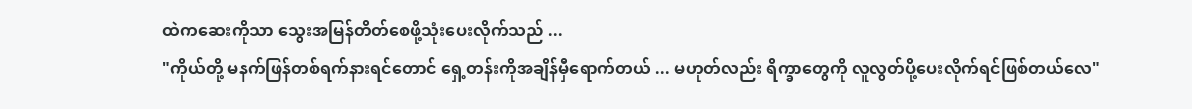ထဲကဆေးကိုသာ သွေးအမြန်တိတ်စေဖို့သုံးပေးလိုက်သည် ...
"ကိုယ်တို့ မနက်ဖြန်တစ်ရက်နားရင်တောင် ရှေ့တန်းကိုအချိန်မှီရောက်တယ် ... မဟုတ်လည်း ရိက္ခာတွေကို လူလွတ်ပို့ပေးလိုက်ရင်ဖြစ်တယ်လေ"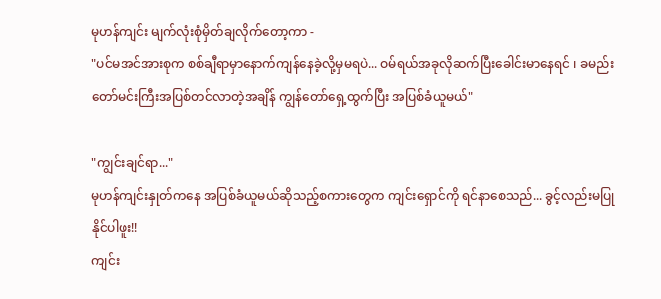မုဟန်ကျင်း မျက်လုံးစုံမှိတ်ချလိုက်တော့ကာ -
"ပင်မအင်အားစုက စစ်ချီရာမှာနောက်ကျန်နေခဲ့လို့မှမရပဲ... ဝမ်ရယ်အခုလိုဆက်ပြီးခေါင်းမာနေရင် ၊ ခမည်းတော်မင်းကြီးအပြစ်တင်လာတဲ့အချိန် ကျွန်တော်ရှေ့ထွက်ပြီး အပြစ်ခံယူမယ်"

"ကျွင်းချင်ရာ..."
မုဟန်ကျင်းနှုတ်ကနေ အပြစ်ခံယူမယ်ဆိုသည့်စကားတွေက ကျင်းရှောင်ကို ရင်နာစေသည်... ခွင့်လည်းမပြုနိုင်ပါဖူး!!
ကျင်း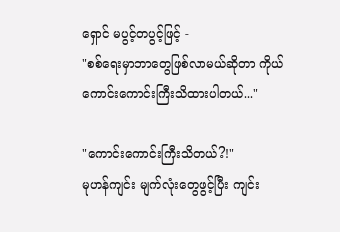ရှောင် မပွင့်တပွင့်ဖြင့် -
"စစ်ရေးမှာဘာတွေဖြစ်လာမယ်ဆိုတာ ကိုယ်ကောင်းကောင်းကြီးသိထားပါတယ်..."

"ကောင်းကောင်းကြီးသိတယ်?!"
မုဟန်ကျင်း မျက်လုံးတွေဖွင့်ပြီး ကျင်း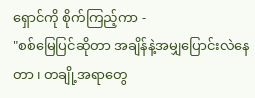ရှောင်ကို စိုက်ကြည့်ကာ -
"စစ်မြေပြင်ဆိုတာ အချိန်နဲ့အမျှပြောင်းလဲနေတာ ၊ တချို့အရာတွေ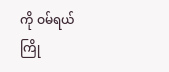ကို ဝမ်ရယ် ကြို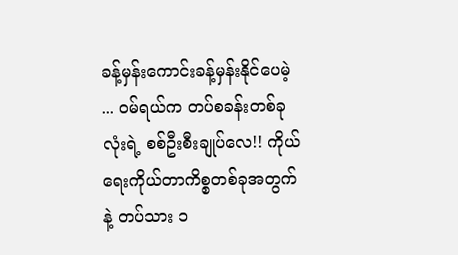ခန့်မှန်းကောင်းခန့်မှန်းနိုင်ပေမဲ့ ... ဝမ်ရယ်က တပ်စခန်းတစ်ခုလုံးရဲ့ စစ်ဦးစီးချုပ်လေ!! ကိုယ်ရေးကိုယ်တာကိစ္စတစ်ခုအတွက်နဲ့ တပ်သား ၁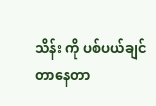သိန်း ကို ပစ်ပယ်ချင်တာနေတာ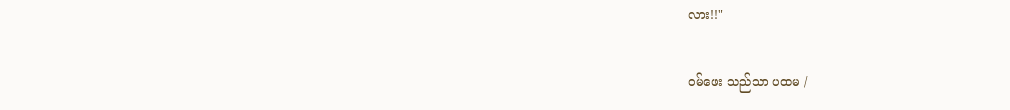လား!!"

ဝမ်ဖေး သည်သာ ပထမ /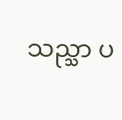သည္သာ ပ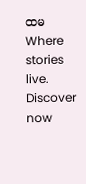ထမWhere stories live. Discover now